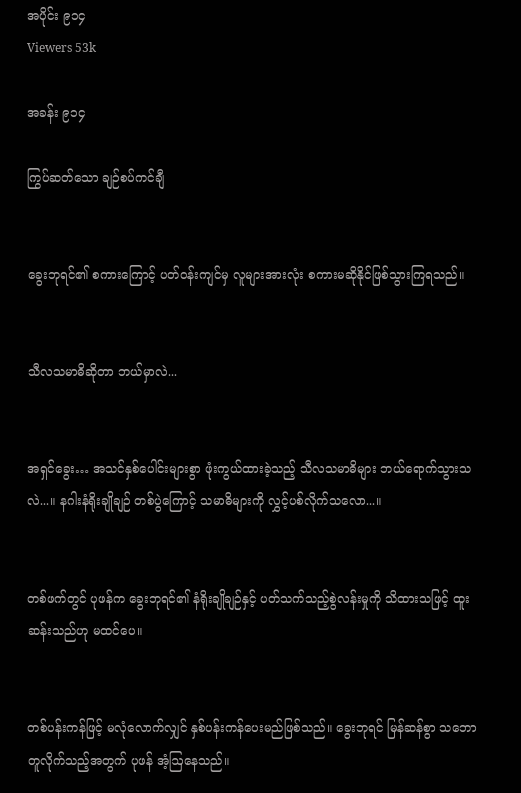အပိုင်း ၉၁၄
Viewers 53k

အခန်း ၉၁၄

ကြွပ်ဆတ်သော ချဉ်စပ်ကင်ချီ


ခွေးဘုရင်၏ စကားကြောင့် ပတ်ဝန်းကျင်မှ လူများအားလုံး စကားမဆိုနိုင်ဖြစ်သွားကြရသည်။


သီလသမာဓိဆိုတာ ဘယ်မှာလဲ...


အရှင်ခွေး… အသင်နှစ်ပေါင်းများစွာ ဖုံးကွယ်ထားခဲ့သည့် သီလသမာဓိများ ဘယ်ရောက်သွားသလဲ...။ နဂါးနံရိုးချိုချဉ် တစ်ပွဲကြောင့် သမာဓိ‌များကို ‌လွှင့်ပစ်လိုက်သလော...။


တစ်ဖက်တွင် ပုဖန်က ခွေးဘုရင်၏ နံရိုးချိုချဉ်နှင့် ပတ်သက်သည့်စွဲလန်းမှုကို သိထားသဖြင့် ထူးဆန်းသည်ဟု မထင်ပေ။


တစ်ပန်းကန်ဖြင့် မလုံလောက်လျှင် နှစ်ပန်းကန်ပေးမည်ဖြစ်သည်။ ခွေးဘုရင် မြန်ဆန်စွာ သဘောတူလိုက်သည့်အတွက် ပုဖန် အံ့ဩနေသည်။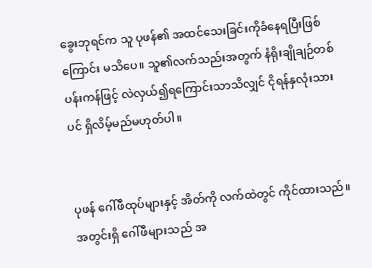ခွေးဘုရင်က သူ ပုဖန်၏ အထင်သေးခြင်းကိုခံနေရပြီးဖြစ်ကြောင်း မသိပေ။ သူ၏လက်သည်းအတွက် နံရိုးချိုချဉ်တစ်ပန်းကန်ဖြင့် လဲလှယ်၍ရကြောင်းသာသိလျှင် ငိုရန်နှလုံးသားပင် ရှိလိမ့်မည်မဟုတ်ပါ။


ပုဖန် ဂေါ်ဖီထုပ်များနှင့် အိတ်ကို လက်ထဲတွင် ကိုင်ထားသည်။ အတွင်းရှိ ဂေါ်ဖီများသည် အ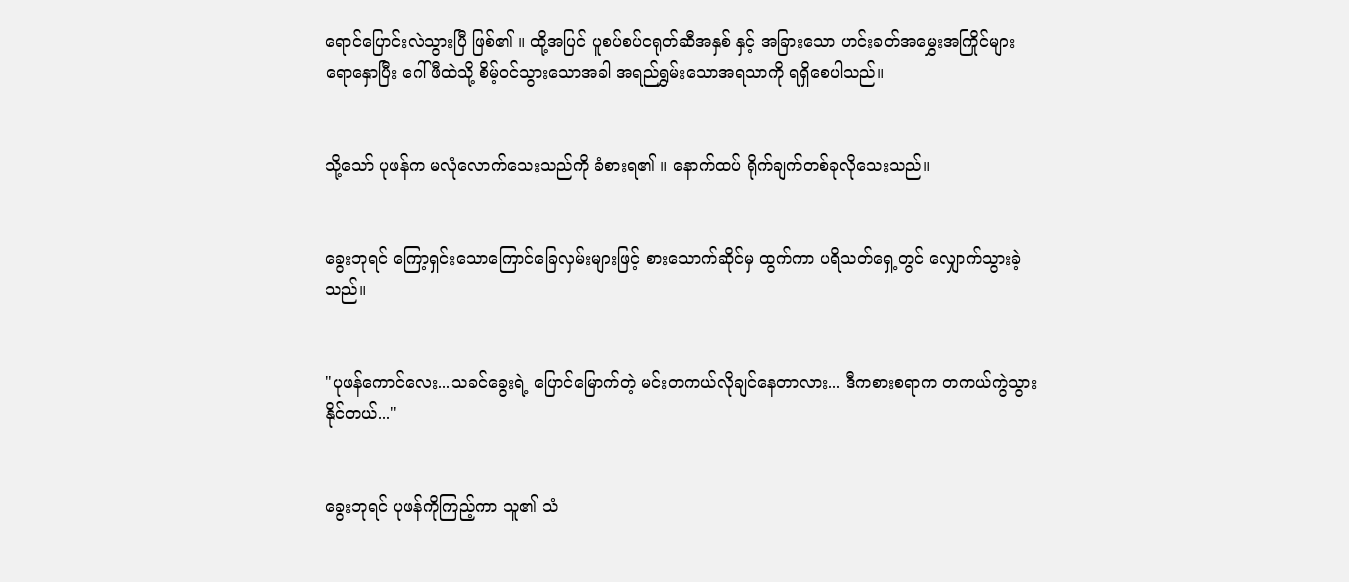ရောင်ပြောင်းလဲသွားပြီ ဖြစ်၏ ။ ထို့အပြင် ပူစပ်စပ်ငရုတ်ဆီအနှစ် နှင့် အခြားသော ဟင်းခတ်အမွှေးအကြိုင်များ ရောနှောပြီး ဂေါ်ဖီထဲသို့ စိမ့်ဝင်သွားသောအခါ အရည်ရွှမ်းသောအရသာကို ရရှိစေပါသည်။


သို့သော် ပုဖန်က မလုံလောက်သေးသည်ကို ခံစားရ၏ ။ နောက်ထပ် ရိုက်ချက်တစ်ခုလိုသေးသည်။


ခွေးဘုရင် ကြော့ရှင်းသောကြောင်ခြေလှမ်းများဖြင့် စားသောက်ဆိုင်မှ ထွက်ကာ ပရိသတ်ရှေ့တွင် လျှောက်သွားခဲ့သည်။


"ပုဖန်ကောင်လေး...သခင်ခွေးရဲ့ ပြောင်မြောက်တဲ့ မင်းတကယ်လိုချင်နေတာလား... ဒီကစားစရာက တကယ်ကွဲသွားနိုင်တယ်..."


ခွေးဘုရင် ပုဖန်ကိုကြည့်ကာ သူ၏ သံ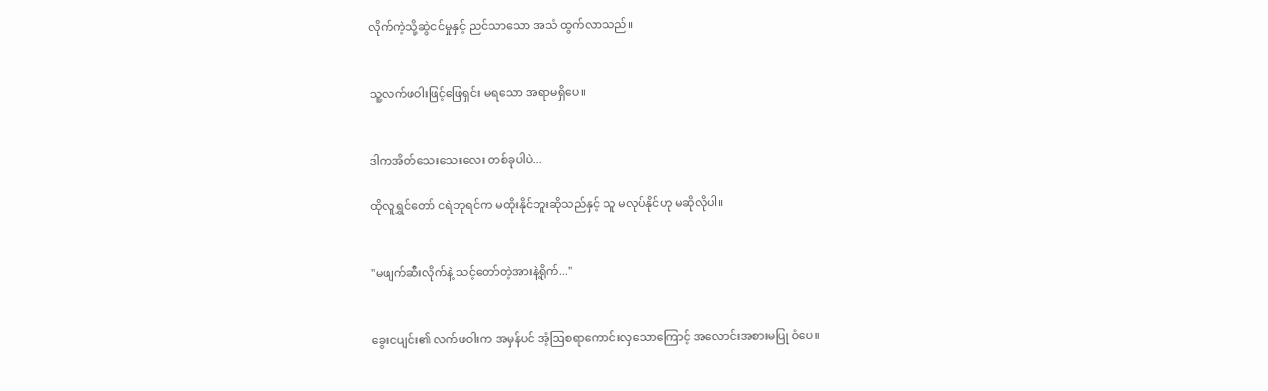လိုက်ကဲ့သို့ဆွဲငင်မှုနှင့် ညင်သာသော အသံ ထွက်လာသည်။


သူ့လက်ဖဝါးဖြင့်ဖြေရှင်း မရသော အရာမရှိပေ။


ဒါကအိတ်သေးသေးလေး တစ်ခုပါပဲ...

ထိုလူရွှင်တော် ငရဲဘုရင်က မထိုးနိုင်ဘူးဆိုသည်နှင့် သူ မလုပ်နိုင်ဟု မဆိုလိုပါ။


"မဖျက်ဆီးလိုက်နဲ့ သင့်တော်တဲ့အားနဲ့ရိုက်..."


ခွေးငပျင်း၏ လက်ဖဝါးက အမှန်ပင် အံ့ဩစရာကောင်းလှသောကြောင့် အလောင်းအစားမပြု ဝံပေ။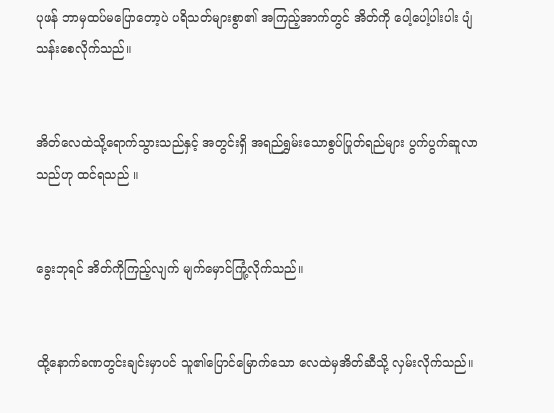ပုဖန် ဘာမှထပ်မပြောတော့ပဲ ပရိသတ်များစွာ၏ အကြည့်အာက်တွင် အိတ်ကို ပေါ့ပေါ့ပါးပါး ပျံသန်းစေလိုက်သည်။


အိတ်လေထဲသို့ရောက်သွားသည်နှင့် အတွင်းရှိ အရည်ရွှမ်းသောစွပ်ပြုတ်ရည်များ ပွက်ပွက်ဆူလာသည်ဟု ထင်ရသည် ။


ခွေးဘုရင် အိတ်ကိုကြည့်လျက် မျက်မှောင်ကြုံ့လိုက်သည်။


ထို့နောက်ခဏတွင်းချင်းမှာပင် သူ၏ပြောင်မြောက်သော လေထဲမှအိတ်ဆီသို့ လှမ်းလိုက်သည်။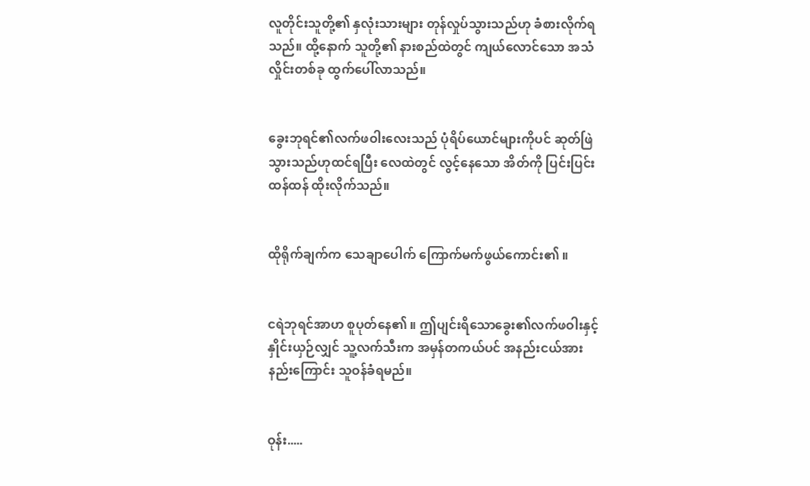လူတိုင်းသူတို့၏ နှလုံးသားများ တုန်လှုပ်သွားသည်ဟု ခံစားလိုက်ရသည်။ ထို့နောက် သူတို့၏ နားစည်ထဲတွင် ကျယ်လောင်သော အသံလှိုင်းတစ်ခု ထွက်ပေါ်လာသည်။


ခွေးဘုရင်၏လက်ဖဝါးလေးသည် ပုံရိပ်ယောင်များကိုပင် ဆုတ်ဖြဲသွားသည်ဟုထင်ရပြီး လေထဲတွင် လွင့်နေသော အိတ်ကို ပြင်းပြင်းထန်ထန် ထိုးလိုက်သည်။


ထိုရိုက်ချက်က သေချာပေါက် ကြောက်မက်ဖွယ်ကောင်း၏ ။


ငရဲဘုရင်အာဟ စူပုတ်နေ၏ ။ ဤပျင်းရိသောခွေး၏လက်ဖဝါးနှင့် နှိုင်းယှဉ်လျှင် သူ့လက်သီးက အမှန်တကယ်ပင် အနည်းငယ်အားနည်းကြောင်း သူဝန်ခံရမည်။


ဝုန်း.....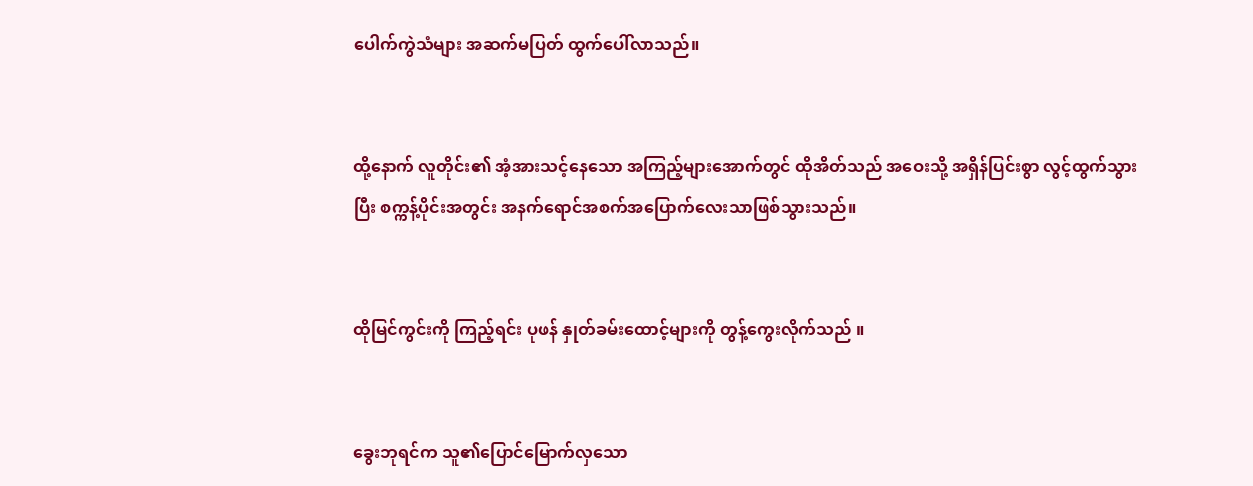ပေါက်ကွဲသံများ အဆက်မပြတ် ထွက်ပေါ်လာသည်။


ထို့နောက် လူတိုင်း၏ အံ့အားသင့်နေသော အကြည့်များအောက်တွင် ထိုအိတ်သည် အဝေးသို့ အရှိန်ပြင်းစွာ လွင့်ထွက်သွားပြီး စက္ကန့်ပိုင်းအတွင်း အနက်ရောင်အစက်အပြောက်လေးသာဖြစ်သွားသည်။


ထိုမြင်ကွင်းကို ကြည့်ရင်း ပုဖန် နှုတ်ခမ်းထောင့်များကို တွန့်ကွေးလိုက်သည် ။


ခွေးဘုရင်က သူ၏ပြောင်မြောက်လှသော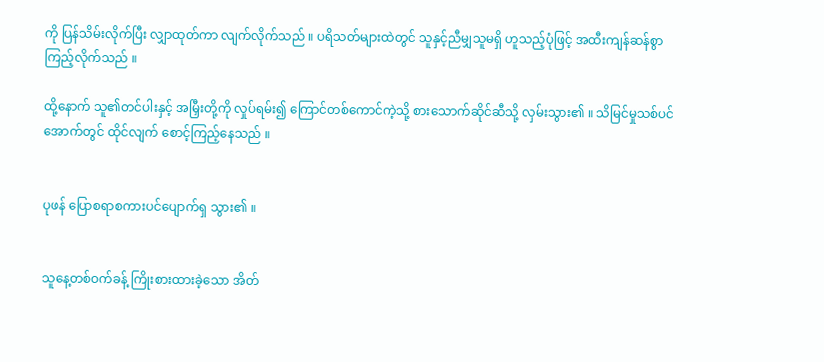ကို ပြန်သိမ်းလိုက်ပြီး လျှာထုတ်ကာ လျက်လိုက်သည် ။ ပရိသတ်များထဲတွင် သူနှင့်ညီမျှသူမရှိ ဟူသည့်ပုံဖြင့် အထီးကျန်ဆန်စွာ ကြည့်လိုက်သည် ။

ထို့နောက် သူ၏တင်ပါးနှင့် အမြှီးတို့ကို လှုပ်ရမ်း၍ ကြောင်တစ်ကောင်ကဲ့သို့ စားသောက်ဆိုင်ဆီသို့ လှမ်းသွား၏ ။ သိမြင်မှုသစ်ပင်အောက်တွင် ထိုင်လျက် စောင့်ကြည့်နေသည် ။


ပုဖန် ပြောစရာစကားပင်ပျောက်ရှ သွား၏ ။


သူနေ့တစ်ဝက်ခန့် ကြိုးစားထားခဲ့သော အိတ်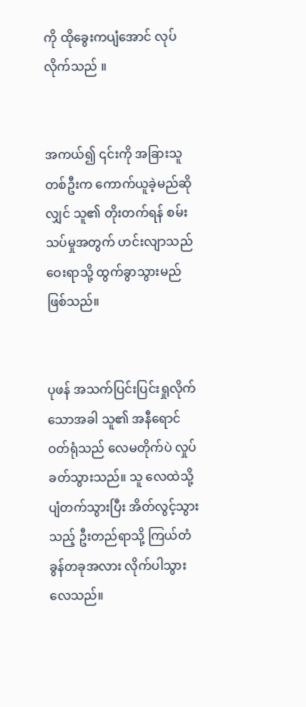ကို ထိုခွေးကပျံအောင် လုပ်လိုက်သည် ။


အကယ်၍ ၎င်းကို အခြားသူတစ်ဦးက ကောက်ယူခဲ့မည်ဆိုလျှင် သူ၏ တိုးတက်ရန် စမ်းသပ်မှုအတွက် ဟင်းလျာသည် ဝေးရာသို့ ထွက်ခွာသွားမည်ဖြစ်သည်။


ပုဖန် အသက်ပြင်းပြင်းရှုလိုက်သောအခါ သူ၏ အနီရောင်ဝတ်ရုံသည် လေမတိုက်ပဲ လှုပ်ခတ်သွားသည်။ သူ လေထဲသို့ ပျံတက်သွားပြီး အိတ်လွင့်သွားသည့် ဦးတည်ရာသို့ ကြယ်တံခွန်တခုအလား လိုက်ပါသွားလေသည်။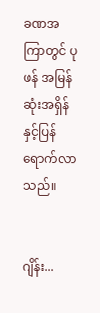ခဏအကြာတွင် ပုဖန် အမြန်ဆုံးအရှိန်နှင့်ပြန်ရောက်လာသည်။


ဂျိန်း...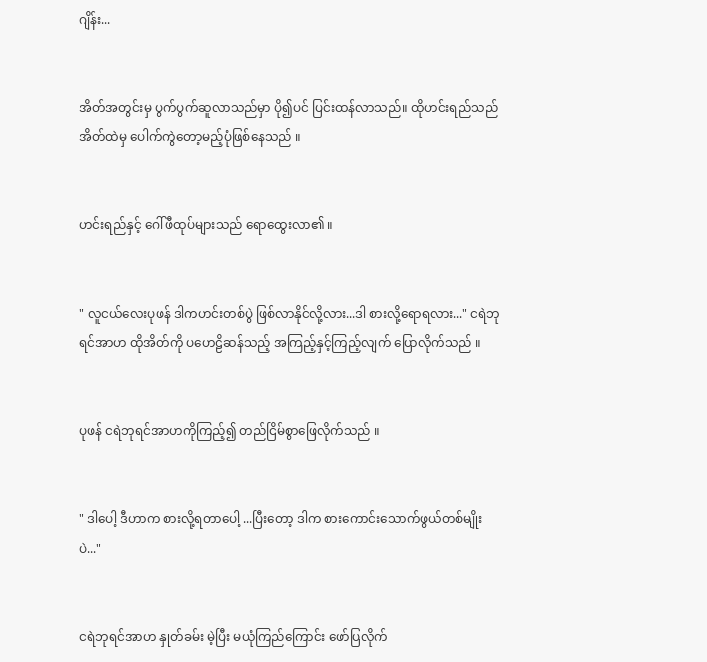ဂျိန်း...


အိတ်အတွင်းမှ ပွက်ပွက်ဆူလာသည်မှာ ပို၍ပင် ပြင်းထန်လာသည်။ ထိုဟင်းရည်သည် အိတ်ထဲမှ ပေါက်ကွဲတော့မည့်ပုံဖြစ်‌နေသည် ။


ဟင်းရည်နှင့် ဂေါ်ဖီထုပ်များသည် ရောထွေးလာ၏ ။


" လူငယ်လေးပုဖန် ဒါကဟင်းတစ်ပွဲ ဖြစ်လာနိုင်လို့လား...ဒါ စားလို့ရောရလား..." ငရဲဘုရင်အာဟ ထိုအိတ်ကို ပဟေဠိဆန်သည့် အကြည့်နှင့်ကြည့်လျက် ပြောလိုက်သည် ။


ပုဖန် ငရဲဘုရင်အာဟကိုကြည့်၍ တည်ငြိမ်စွာဖြေလိုက်သည် ။


" ဒါပေါ့ ဒီဟာက စားလို့ရတာပေါ့ ...ပြီးတော့ ဒါက စားကောင်းသောက်ဖွယ်တစ်မျိုးပဲ..."


ငရဲဘုရင်အာဟ နှုတ်ခမ်း မဲ့ပြီး မယုံကြည်ကြောင်း ဖော်ပြလိုက်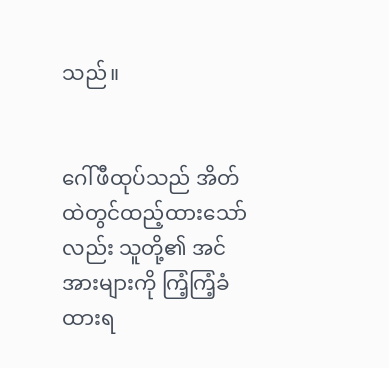သည်။


ဂေါ်ဖီထုပ်သည် အိတ်ထဲတွင်ထည့်ထားသော်လည်း သူတို့၏ အင်အားများကို ကြံ့ကြံ့ခံထားရ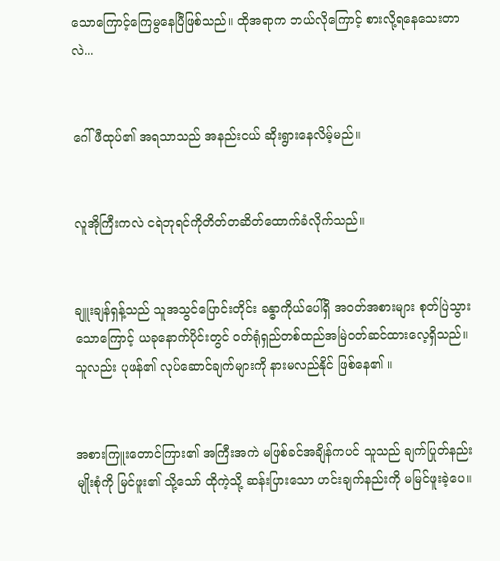သောကြောင့်ကြေမွနေပြီဖြစ်သည်။ ထိုအရာက ဘယ်လိုကြောင့် စားလို့ရနေသေးတာလဲ...


ဂေါ်ဖီထုပ်၏ အရသာသည် အနည်းငယ် ဆိုးရွားနေလိမ့်မည်။


လူအိုကြီးကလဲ ငရဲဘုရင်ကိုတိတ်တဆိတ်ထောက်ခံလိုက်သည်။


ချူးချန်ရှန့်သည် သူအသွင်ပြောင်းတိုင်း ခန္ဓာကိုယ်ပေါ်ရှိ အ၀တ်အစားများ စုတ်ပြဲသွားသောကြောင့် ယခုနောက်ပိုင်းတွင် ဝတ်ရုံရှည်တစ်ထည်အမြဲဝတ်ဆင်ထားလေ့ရှိသည်။သူလည်း ပုဖန်၏ လုပ်ဆောင်ချက်များကို နားမလည်နိုင် ဖြစ်နေ၏ ။


အစားကြူးတောင်ကြား၏ အကြီးအကဲ မဖြစ်ခင်အချိန်ကပင် သူသည် ချက်ပြုတ်နည်းမျိုးစုံကို မြင်ဖူး၏ သို့သော် ထိုကဲ့သို့ ဆန်းပြားသော ဟင်းချက်နည်းကို မမြင်ဖူးခဲ့ပေ။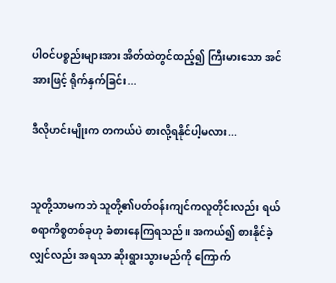ပါဝင်ပစ္စည်းများအား အိတ်ထဲတွင်ထည့်၍ ကြီးမားသော အင်အားဖြင့် ရိုက်နှက်ခြင်း...

ဒီလိုဟင်းမျိုးက တကယ်ပဲ စားလို့ရနိုင်ပါ့မလား...


သူတို့သာမကဘဲ သူတို့၏ပတ်ဝန်းကျင်ကလူတိုင်းလည်း ရယ်စရာကိစ္စတစ်ခုဟု ခံစားနေကြရသည်။ အကယ်၍ စားနိုင်ခဲ့လျှင်လည်း အရသာ ဆိုးရွားသွားမည်ကို ကြောက်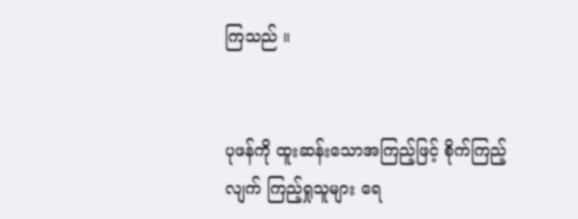ကြသည် ။


ပုဖန်ကို ထူးဆန်းသောအကြည့်ဖြင့် စိုက်ကြည့်လျက် ကြည့်ရှုသူများ ရေ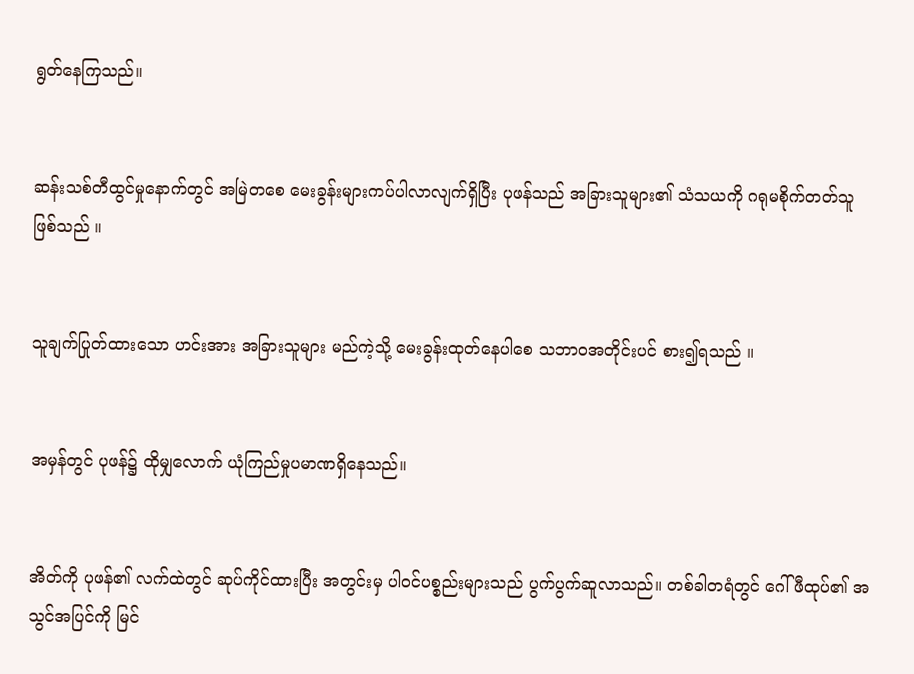ရွတ်နေကြသည်။


ဆန်းသစ်တီထွင်မှုနောက်တွင် အမြဲတစေ မေးခွန်း‌များကပ်ပါလာလျက်ရှိပြီး ပုဖန်သည် အခြားသူများ၏ သံသယကို ဂရုမစိုက်တတ်သူ ဖြစ်သည် ။


သူချက်ပြုတ်ထားသော ဟင်းအား အခြားသူများ မည်ကဲ့သို့ မေးခွန်းထုတ်နေပါစေ သဘာဝအတိုင်းပင် စား၍ရသည် ။


အမှန်တွင် ပုဖန်၌ ထိုမျှလောက် ယုံကြည်မှုပမာဏရှိနေသည်။


အိတ်ကို ပုဖန်၏ လက်ထဲတွင် ဆုပ်ကိုင်ထားပြီး အတွင်းမှ ပါဝင်ပစ္စည်းများသည် ပွက်ပွက်ဆူလာသည်။ တစ်ခါတရံတွင် ဂေါ်ဖီထုပ်၏ အသွင်အပြင်ကို မြင်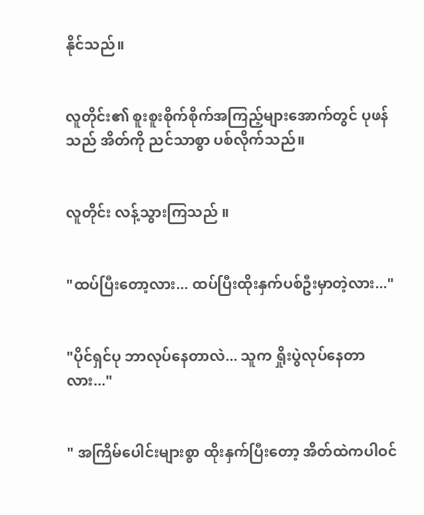နိုင်သည်။


လူတိုင်း၏ စူးစူးစိုက်စိုက်အကြည့်များအောက်တွင် ပုဖန်သည် အိတ်ကို ညင်သာစွာ ပစ်လိုက်သည်။


လူတိုင်း လန့်သွားကြသည် ။


"ထပ်ပြီးတော့လား... ထပ်ပြီးထိုးနှက်ပစ်ဦးမှာတဲ့လား..."


"ပိုင်ရှင်ပု ဘာလုပ်နေတာလဲ... သူက ရှိုးပွဲလုပ်နေတာလား..."


" အကြိမ်ပေါင်းများစွာ ထိုးနှက်ပြီးတော့ အိတ်ထဲကပါဝင်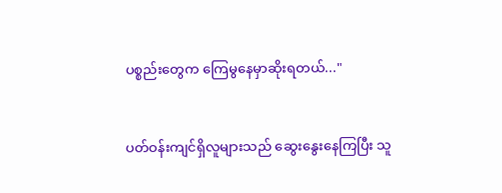ပစ္စည်းတွေက ကြေမွနေမှာဆိုးရတယ်..."


ပတ်ဝန်းကျင်ရှိလူများသည် ဆွေးနွေးနေကြပြီး သူ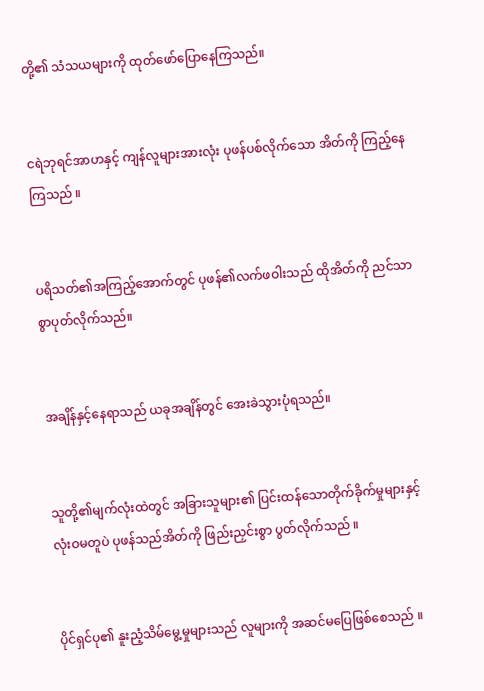တို့၏ သံသယများကို ထုတ်ဖော်ပြောနေကြသည်။


ငရဲဘုရင်အာဟနှင့် ကျန်လူများအားလုံး ပုဖန်ပစ်လိုက်သော အိတ်ကို ကြည့်နေကြသည် ။


ပရိသတ်၏အကြည့်အောက်တွင် ပုဖန်၏လက်ဖဝါးသည် ထိုအိတ်ကို ညင်သာစွာပုတ်လိုက်သည်။


အချိန်နှင့်နေရာသည် ယခုအချိန်တွင် အေးခဲသွားပုံရသည်။


သူတို့၏မျက်လုံးထဲတွင် အခြားသူများ၏ ပြင်းထန်သောတိုက်ခိုက်မှုများနှင့် လုံးဝမတူပဲ ပုဖန်သည်အိတ်ကို ဖြည်းညှင်းစွာ ပွတ်လိုက်သည် ။


ပိုင်ရှင်ပု၏ နူးညံ့သိမ်မွေ့မှုများသည် လူများကို အဆင်မပြေဖြစ်စေသည် ။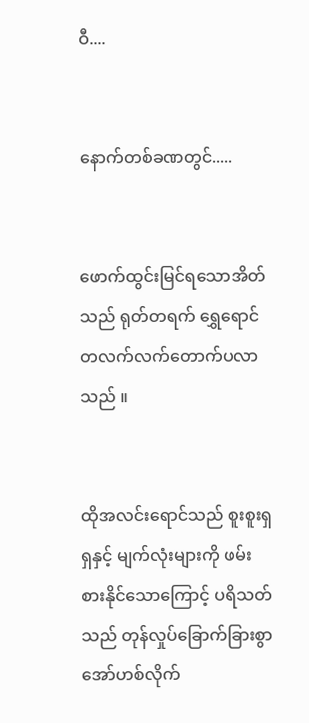ဝီ....


နောက်တစ်ခဏတွင်.....


ဖောက်ထွင်းမြင်ရသောအိတ်သည် ရုတ်တရက်‌ ရွှေရောင် တလက်လက်တောက်ပလာသည် ။


ထိုအလင်းရောင်သည် စူးစူးရှရှနှင့် မျက်လုံးများကို ဖမ်းစားနိုင်သောကြောင့် ပရိသတ်သည် တုန်လှုပ်ခြောက်ခြားစွာ အော်ဟစ်လိုက်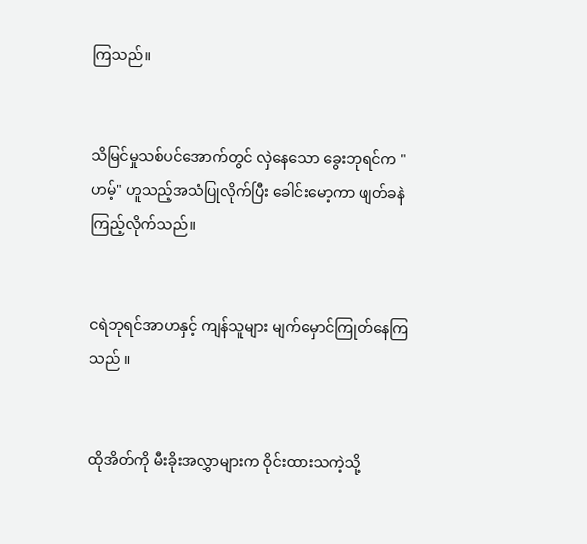ကြသည်။


သိမြင်မှုသစ်ပင်အောက်တွင် လှဲနေသော ခွေးဘုရင်က "ဟမ့်" ဟူသည့်အသံပြုလိုက်ပြီး ခေါင်းမော့ကာ ဖျတ်ခနဲ ကြည့်လိုက်သည်။


ငရဲဘုရင်အာဟနှင့် ကျန်သူများ မျက်မှောင်ကြုတ်နေကြသည် ။


ထိုအိတ်ကို မီးခိုးအလွှာများက ဝိုင်းထားသကဲ့သို့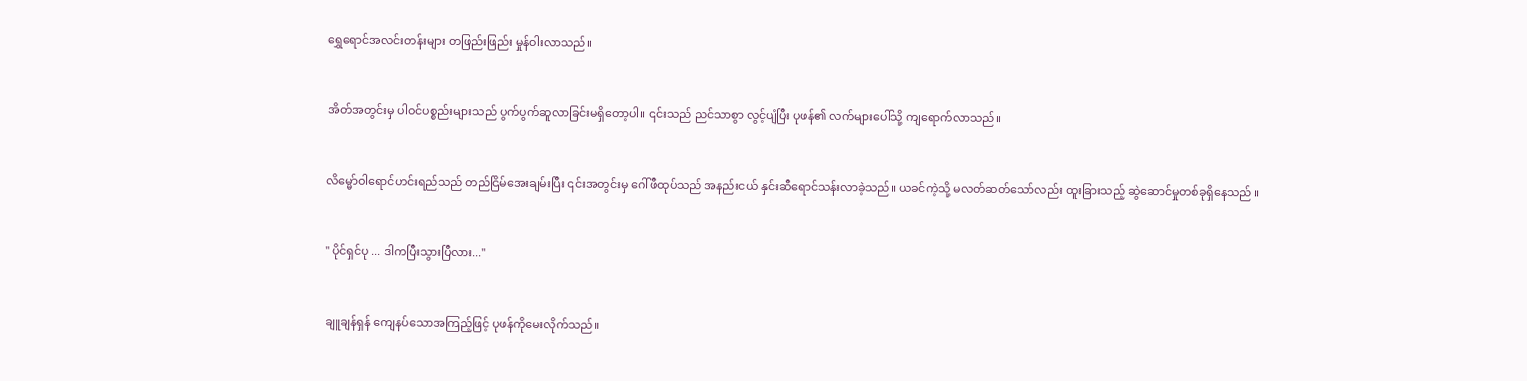ရွှေရောင်အလင်းတန်းများ တဖြည်းဖြည်း မှုန်ဝါးလာသည်။


အိတ်အတွင်းမှ ပါဝင်ပစ္စည်းများသည် ပွက်ပွက်ဆူလာခြင်းမရှိတော့ပါ။ ၎င်းသည် ညင်သာစွာ လွင့်ပျံပြီး ပုဖန်၏ လက်များပေါ်သို့ ကျရောက်လာသည်။


လိမ္မော်ဝါရောင်ဟင်းရည်သည် တည်ငြိမ်အေးချမ်းပြီး ၎င်းအတွင်းမှ ဂေါ်ဖီထုပ်သည် အနည်းငယ် နှင်းဆီရောင်သန်းလာခဲ့သည်။ ယခင်ကဲ့သို့ မလတ်ဆတ်သော်လည်း ထူးခြားသည့် ဆွဲဆောင်မှုတစ်ခုရှိနေသည် ။


" ပိုင်ရှင်ပု ... ဒါကပြီးသွားပြီလား..."


ချူချန်ရှန် ကျေနပ်သောအကြည့်ဖြင့် ပုဖန်ကိုမေးလိုက်သည်။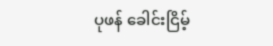ပုဖန် ခေါင်းငြိမ့်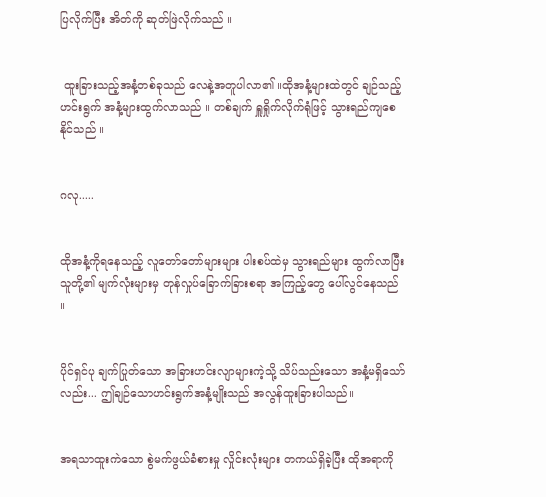ပြလိုက်ပြီး အိတ်ကို ဆုတ်ဖြဲလိုက်သည် ။


 ထူးခြားသည့်အနံ့တစ်ခုသည် လေနဲ့အတူပါလာ၏ ။ထိုအနံ့များထဲတွင် ချဉ်သည့် ဟင်းရွက် အနံ့များထွက်လာသည် ။ တစ်ချက် ရှူရှိုက်လိုက်ရုံဖြင့် သွားရည်ကျစေနိုင်သည် ။


ဂလု.....


ထိုအနံ့ကိုရနေသည့် လူတော်တော်များများ ပါးစပ်ထဲမှ သွားရည်များ ထွက်လာပြီး သူတို့၏ မျက်လုံးများမှ တုန်လှုပ်ခြောက်ခြားစရာ အကြည့်တွေ ပေါ်လွင်နေသည် ။


ပိုင်ရှင်ပု ချက်ပြုတ်သော အခြားဟင်းလျာများကဲ့သို့ သိပ်သည်းသော အနံ့မရှိသော်လည်း... ဤချဉ်သောဟင်းရွက်အနံ့မျိုးသည် အလွန်ထူးခြားပါသည်။


အရသာထူးကဲသော စွဲမက်ဖွယ်ခံစားမှု လှိုင်းလုံးများ တကယ်ရှိခဲ့ပြီး ထိုအရာကို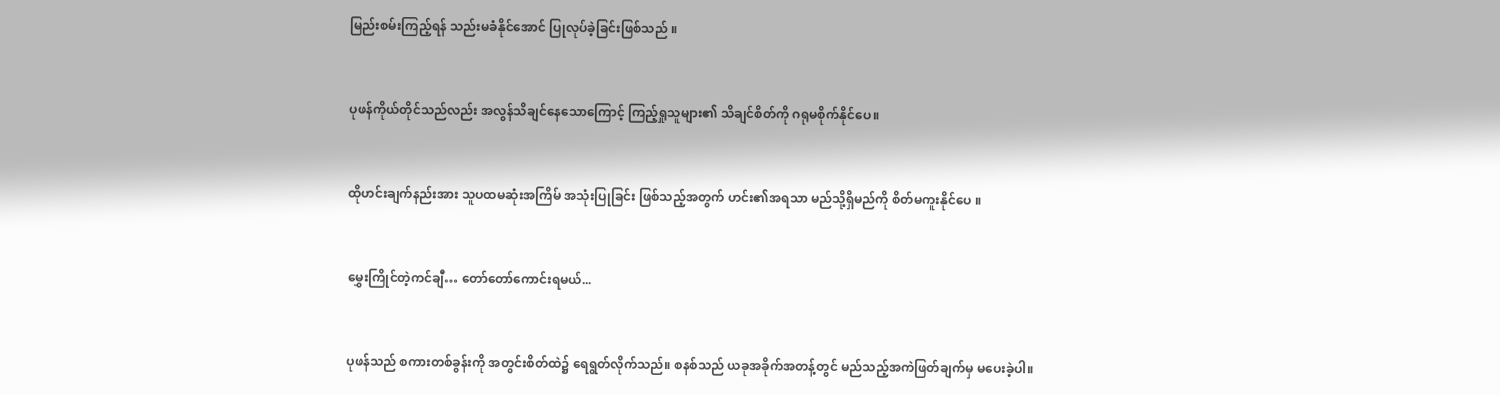မြည်းစမ်းကြည့်ရန် သည်းမခံနိုင်အောင် ပြုလုပ်ခဲ့ခြင်းဖြစ်သည် ။


ပုဖန်ကိုယ်တိုင်သည်လည်း အလွန်သိချင်နေသောကြောင့် ကြည့်ရှုသူများ၏ သိချင်စိတ်ကို ဂရုမစိုက်နိုင်ပေ။


ထိုဟင်းချက်နည်းအား သူပထမဆုံးအကြိမ် အသုံးပြုခြင်း ဖြစ်သည့်အတွက် ဟင်း၏အရသာ မည်သို့ရှိမည်ကို စိတ်မကူးနိုင်ပေ ။


မွှေးကြိုင်တဲ့ကင်ချီ… တော်တော်ကောင်းရမယ်...


ပုဖန်သည် စကားတစ်ခွန်းကို အတွင်းစိတ်ထဲ၌ ရေရွတ်လိုက်သည်။ စနစ်သည် ယခုအခိုက်အတန့်တွင် မည်သည့်အကဲဖြတ်ချက်မှ မပေးခဲ့ပါ။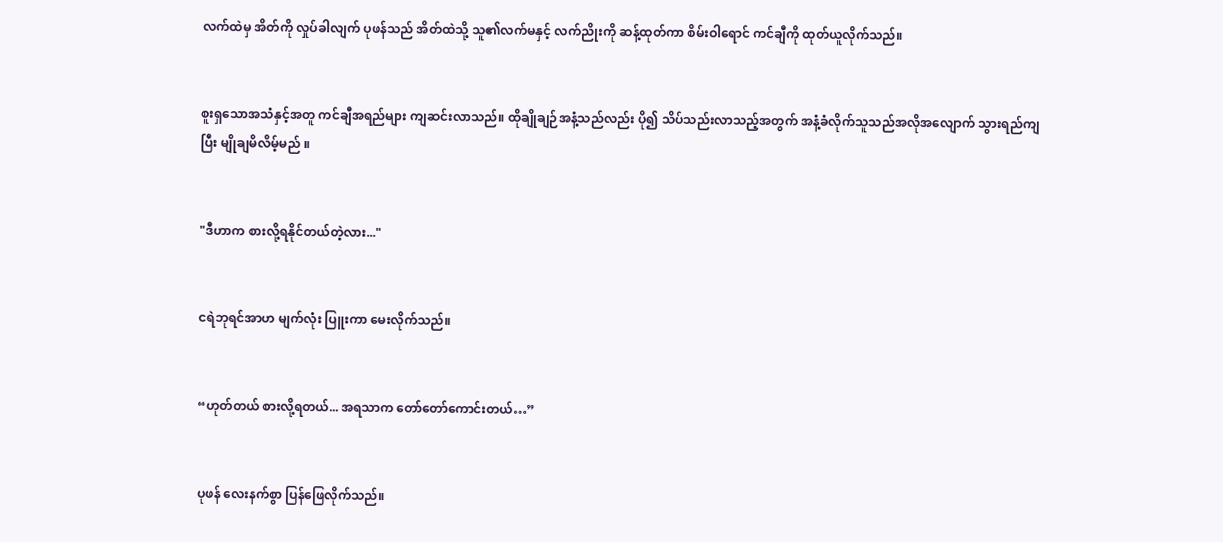လက်ထဲမှ အိတ်ကို လှုပ်ခါလျက် ပုဖန်သည် အိတ်ထဲသို့ သူ၏လက်မနှင့် လက်ညိုးကို ဆန့်ထုတ်ကာ စိမ်းဝါရောင် ကင်ချီကို ထုတ်ယူလိုက်သည်။


စူးရှသောအသံနှင့်အတူ ကင်ချီအရည်များ ကျဆင်းလာသည်။ ထိုချိုချဉ်အနံ့သည်လည်း ပို၍ သိပ်သည်းလာသည့်အတွက် အနံ့ခံလိုက်သူသည်အလိုအလျောက် သွားရည်ကျပြီး မျိုချမိလိမ့်မည် ။


"ဒီဟာက စားလို့ရနိုင်တယ်တဲ့လား..."


ငရဲဘုရင်အာဟ မျက်လုံး ပြူးကာ မေးလိုက်သည်။


“ဟုတ်တယ် စားလို့ရတယ်... အရသာက တော်တော်ကောင်းတယ်…”


ပုဖန် လေးနက်စွာ ပြန်ဖြေလိုက်သည်။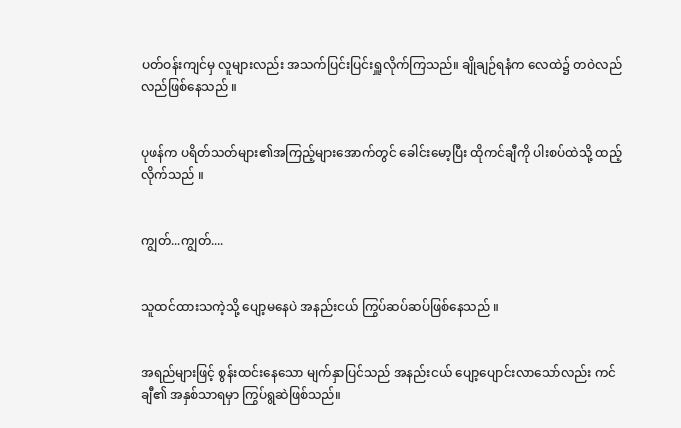ပတ်ဝန်းကျင်မှ လူများလည်း အသက်ပြင်းပြင်းရှူလိုက်ကြသည်။ ချိုချဉ်ရနံက လေထဲ၌ တဝဲလည်လည်ဖြစ်နေသည် ။


ပုဖန်က ပရိတ်သတ်များ၏အကြည့်များအောက်တွင် ခေါင်းမော့ပြီး ထိုကင်ချီကို ပါးစပ်ထဲသို့ ထည့်လိုက်သည် ။


ကျွတ်...ကျွတ်....


သူထင်ထားသကဲ့သို့ ပျော့မနေပဲ အနည်းငယ် ကြွပ်ဆပ်ဆပ်ဖြစ်နေသည် ။


အရည်များဖြင့် စွန်းထင်းနေသော မျက်နှာပြင်သည် အနည်းငယ် ပျော့ပျောင်းလာသော်လည်း ကင်ချီ၏ အနှစ်သာရမှာ ကြွပ်ရွဆဲဖြစ်သည်။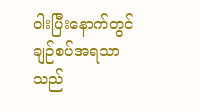ဝါးပြီးနောက်တွင် ချဉ်စပ်အရသာသည်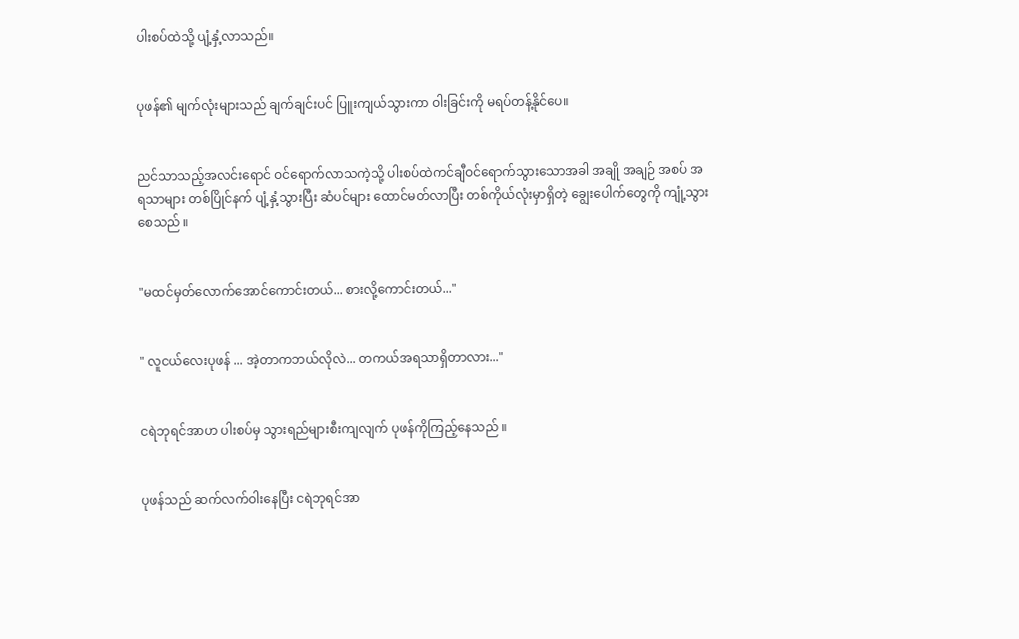ပါးစပ်ထဲသို့ ပျံ့နှံ့လာသည်။


ပုဖန်၏ မျက်လုံးများသည် ချက်ချင်းပင် ပြူးကျယ်သွားကာ ဝါးခြင်းကို မရပ်တန့်နိုင်ပေ။


ညင်သာသည့်အလင်းရောင် ဝင်ရောက်လာသကဲ့သို့ ပါးစပ်ထဲကင်ချီဝင်ရောက်သွားသောအခါ အချို အချဉ် အစပ် အရသာများ တစ်ပြိုင်နက် ပျံ့နှံ့သွားပြီး ဆံပင်များ ထောင်မတ်လာပြီး တစ်ကိုယ်လုံးမှာရှိတဲ့ ချွေးပေါက်တွေကို ကျုံ့သွားစေသည် ။


"မထင်မှတ်လောက်အောင်ကောင်းတယ်... စားလို့ကောင်းတယ်..."


" လူငယ်လေးပုဖန် ... အဲ့တာကဘယ်လိုလဲ... တကယ်အရသာရှိတာလား..."


ငရဲဘုရင်အာဟ ပါးစပ်မှ သွားရည်များစီးကျလျက် ပုဖန်ကိုကြည့်နေသည် ။


ပုဖန်သည် ဆက်လက်ဝါးနေပြီး ငရဲဘုရင်အာ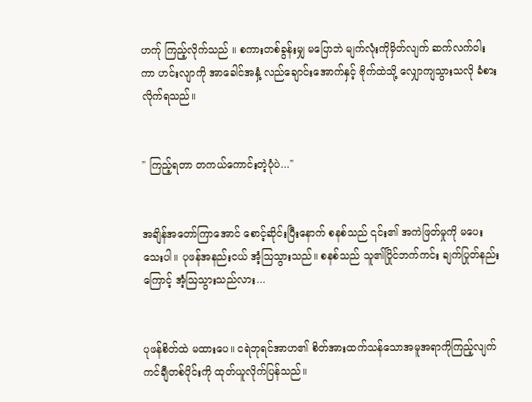ဟက်ု ကြည့်လိုက်သည် ။ စကားတစ်ခွန်းမျှ မပြောဘဲ မျက်လုံးကိုမှိတ်လျက် ဆက်လက်ဝါးကာ ဟင်းလျာကို အာခေါင်အနှံ့ လည်ချောင်းအောက်နှင့် ဗိုက်ထဲသို့ လျှောကျသွားသလို ခံစားလိုက်ရသည်။


" ကြည့်ရတာ တကယ်ကောင်းတဲ့ပုံပဲ..."


အချိန်အတော်ကြာအောင် စောင့်ဆိုင်းပြီးနောက် စနစ်သည် ၎င်း၏ အကဲဖြတ်မှုကို မပေးသေးပါ။ ပုဖန်အနည်းငယ် အံ့သြသွားသည်။ စနစ်သည် သူ၏ပြိုင်ဘက်ကင်း ချက်ပြုတ်နည်းကြောင့် အံ့ဩသွားသည်လား...


ပုဖန်စိတ်ထဲ မထားပေ။ ငရဲဘုရင်အာဟ၏ စိတ်အားထက်သန်သောအမူအရာကိုကြည့်လျက် ကင်ချီတစ်ပိုင်းကို ထုတ်ယူလိုက်ပြန်သည်။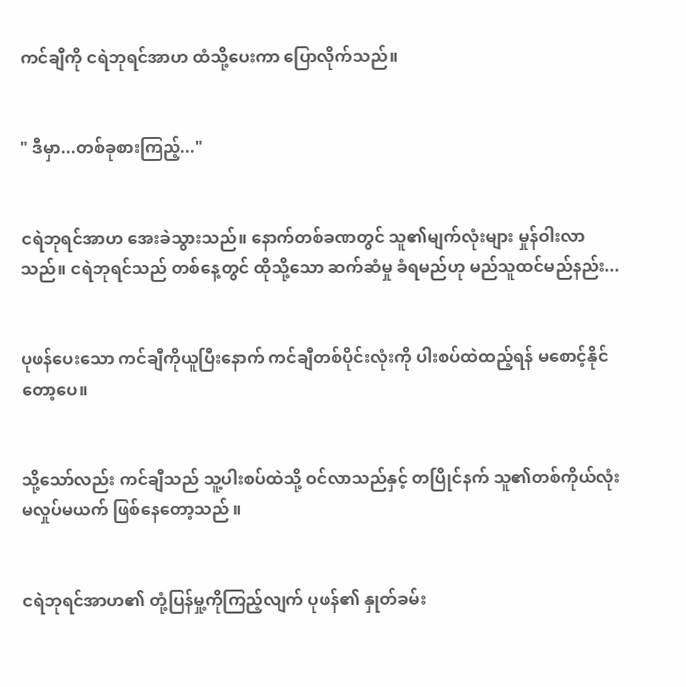ကင်ချီကို ငရဲဘုရင်အာဟ ထံသို့ပေးကာ ပြောလိုက်သည်။


" ဒီမှာ...တစ်ခုစားကြည့်..."


ငရဲဘုရင်အာဟ အေးခဲသွားသည်။ နောက်တစ်ခဏတွင် သူ၏မျက်လုံးများ မှုန်ဝါးလာသည်။ ငရဲဘုရင်သည် တစ်နေ့တွင် ထိုသို့သော ဆက်ဆံမှု ခံရမည်ဟု မည်သူထင်မည်နည်း...


ပုဖန်ပေးသော ကင်ချီကိုယူပြီးနောက် ကင်ချီတစ်ပိုင်းလုံးကို ပါးစပ်ထဲထည့်ရန် မစောင့်နိုင်တော့ပေ။


သို့သော်လည်း ကင်ချီသည် သူ့ပါးစပ်ထဲသို့ ဝင်လာသည်နှင့် တပြိုင်နက် သူ၏တစ်ကိုယ်လုံး မလှုပ်မယက် ဖြစ်နေတော့သည် ။


ငရဲဘုရင်အာဟ၏ တုံ့ပြန်မှု့ကိုကြည့်လျက် ပုဖန်၏ နှုတ်ခမ်း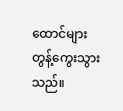ထောင်များတွန့်ကွေးသွားသည်။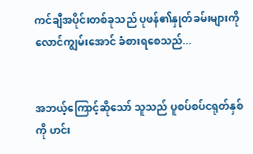ကင်ချီအပိုင်းတစ်ခုသည် ပုဖန်၏နှုတ်ခမ်းများကို လောင်ကျွမ်းအောင် ခံစားရစေသည်...


အဘယ့်ကြောင့်ဆိုသော် သူသည် ပူစပ်စပ်ငရုတ်နှစ်ကို ဟင်း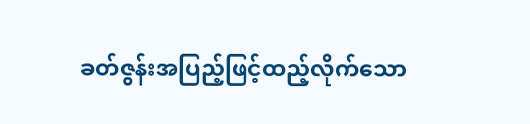ခတ်ဇွန်းအပြည့်ဖြင့်ထည့်လိုက်သော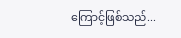ကြောင့်ဖြစ်သည်...